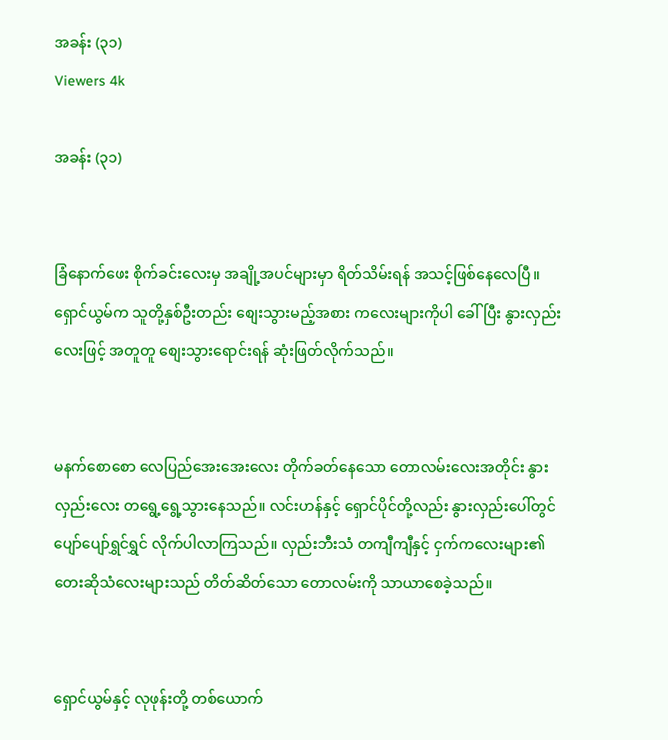အခန်း (၃၁)
Viewers 4k

အခန်း (၃၁)


ခြံနောက်ဖေး စိုက်ခင်းလေးမှ အချို့အပင်များမှာ ရိတ်သိမ်းရန် အသင့်ဖြစ်နေလေပြီ။ ရှောင်ယွမ်က သူတို့နှစ်ဦးတည်း စျေးသွားမည့်အစား ကလေးများကိုပါ ခေါ်ပြီး နွားလှည်းလေးဖြင့် အတူတူ စျေးသွားရောင်းရန် ဆုံးဖြတ်လိုက်သည်။


မနက်စောစော လေပြည်အေးအေးလေး တိုက်ခတ်နေသော တောလမ်းလေးအတိုင်း နွားလှည်းလေး တရွေ့ရွေ့သွားနေသည်။ လင်းဟန်နှင့် ရှောင်ပိုင်တို့လည်း နွားလှည်းပေါ်တွင် ပျော်ပျော်ရွှင်ရွှင် လိုက်ပါလာကြသည်။ လှည်းဘီးသံ တကျီကျီနှင့် ငှက်ကလေးများ၏ တေးဆိုသံလေးများသည် တိတ်ဆိတ်သော တောလမ်းကို သာယာစေခဲ့သည်။


ရှောင်ယွမ်နှင့် လုဖုန်းတို့ တစ်ယောက်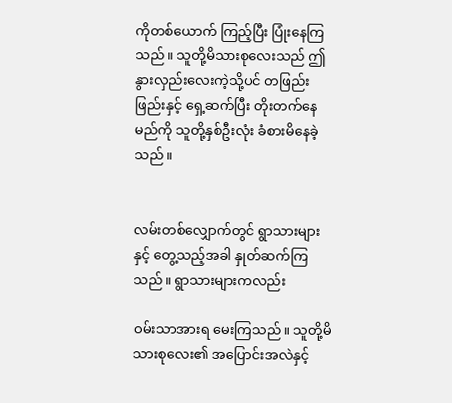ကိုတစ်ယောက် ကြည့်ပြီး ပြုံးနေကြသည်။ သူတို့မိသားစုလေးသည် ဤနွားလှည်းလေးကဲ့သို့ပင် တဖြည်းဖြည်းနှင့် ရှေ့ဆက်ပြီး တိုးတက်နေမည်ကို သူတို့နှစ်ဦးလုံး ခံစားမိနေခဲ့သည်။


လမ်းတစ်လျှောက်တွင် ရွာသားများနှင့် တွေ့သည့်အခါ နှုတ်ဆက်ကြသည်။ ရွာသားများကလည်း

ဝမ်းသာအားရ မေးကြသည်။ သူတို့မိသားစုလေး၏ အပြောင်းအလဲနှင့်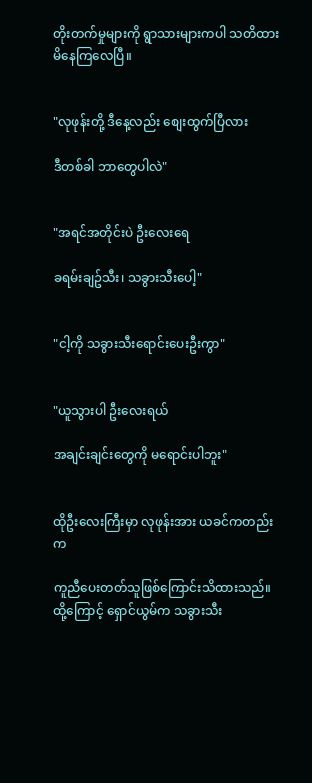တိုးတက်မှုများကို ရွာသားများကပါ သတိထားမိနေကြလေပြီ။


"လုဖုန်းတို့ ဒီနေ့လည်း စျေးထွက်ပြီလား

ဒီတစ်ခါ ဘာတွေပါလဲ"


"အရင်အတိုင်းပဲ ဦးလေးရေ

ခရမ်းချဥ်သီး၊ သခွားသီးပေါ့"


"ငါ့ကို သခွားသီးရောင်းပေးဦးကွာ"


"ယူသွားပါ ဦးလေးရယ်

အချင်းချင်းတွေကို မရောင်းပါဘူး"


ထိုဦးလေးကြီးမှာ လုဖုန်းအား ယခင်ကတည်းက

ကူညီပေးတတ်သူဖြစ်ကြောင်းသိထားသည်။ ထို့ကြောင့် ရှောင်ယွမ်က သခွားသီး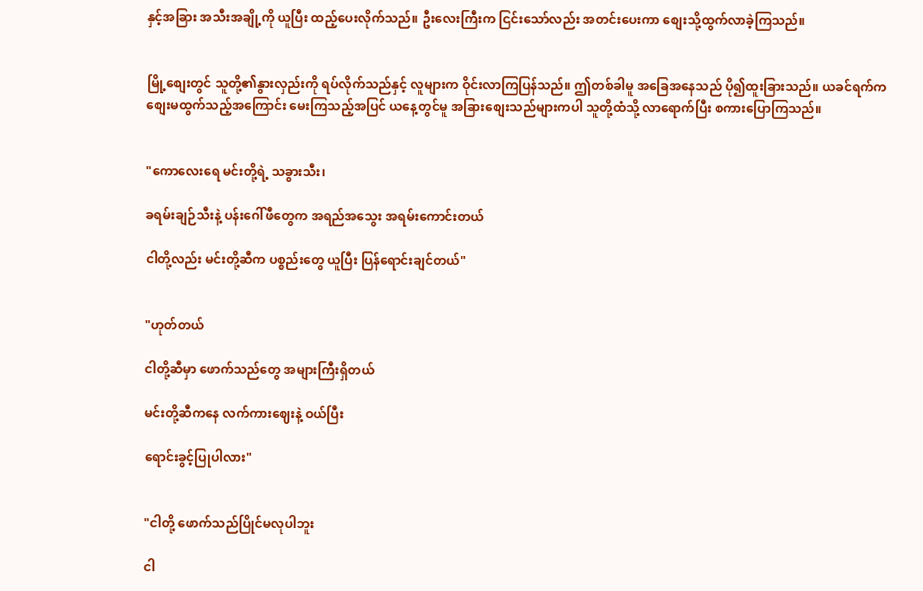နှင့်အခြား အသီးအချို့ကို ယူပြီး ထည့်ပေးလိုက်သည်။ ဦးလေးကြီးက ငြင်းသော်လည်း အတင်းပေးကာ စျေးသို့ထွက်လာခဲ့ကြသည်။


မြို့စျေးတွင် သူတို့၏နွားလှည်းကို ရပ်လိုက်သည်နှင့် လူများက ဝိုင်းလာကြပြန်သည်။ ဤတစ်ခါမူ အခြေအနေသည် ပို၍ထူးခြားသည်။ ယခင်ရက်က စျေးမထွက်သည့်အကြောင်း မေးကြသည့်အပြင် ယနေ့တွင်မူ အခြားစျေးသည်များကပါ သူတို့ထံသို့ လာရောက်ပြီး စကားပြောကြသည်။


"ကောလေးရေ မင်းတို့ရဲ့ သခွားသီး၊

ခရမ်းချဉ်သီးနဲ့ ပန်းဂေါ်ဖီတွေက အရည်အသွေး အရမ်းကောင်းတယ်

ငါတို့လည်း မင်းတို့ဆီက ပစ္စည်းတွေ ယူပြီး ပြန်ရောင်းချင်တယ်"


"ဟုတ်တယ်

ငါတို့ဆီမှာ ဖောက်သည်တွေ အများကြီးရှိတယ်

မင်းတို့ဆီကနေ လက်ကားဈေးနဲ့ ဝယ်ပြီး

ရောင်းခွင့်ပြုပါလား"


"ငါတို့ ဖောက်သည်ပြိုင်မလုပါဘူး

ငါ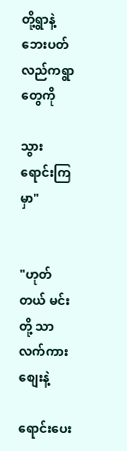တို့ရွာနဲ့ဘေးပတ်လည်ကရွာတွေကို

သွားရောင်းကြမှာ"


"ဟုတ်တယ် မင်းတို့ သာလက်ကားစျေးနဲ့

ရောင်းပေး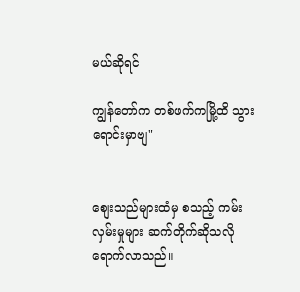မယ်ဆိုရင်

ကျွန်တော်က တစ်ဖက်ကမြို့ထိ သွားရောင်းမှာဗျ"


စျေးသည်များထံမှ စသည့် ကမ်းလှမ်းမှုများ ဆက်တိုက်ဆိုသလို ရောက်လာသည်။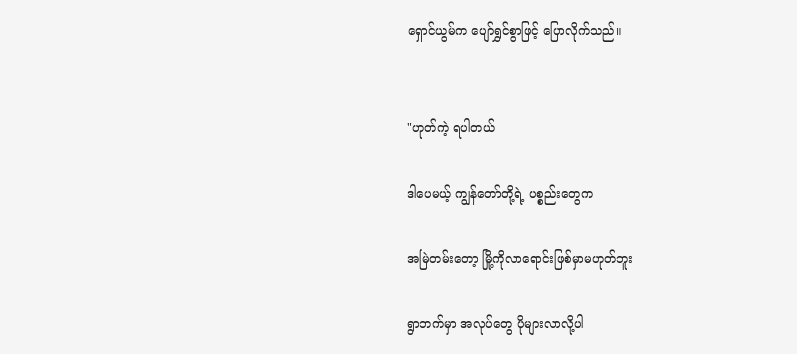ရှောင်ယွမ်က ပျော်ရွှင်စွာဖြင့် ပြောလိုက်သည်။


"ဟုတ်ကဲ့ ရပါတယ်

ဒါပေမယ့် ကျွန်တော်တို့ရဲ့ ပစ္စည်းတွေက

အမြဲတမ်းတော့ မြို့ကိုလာရောင်းဖြစ်မှာမဟုတ်ဘူး

ရွာဘက်မှာ အလုပ်တွေ ပိုများလာလို့ပါ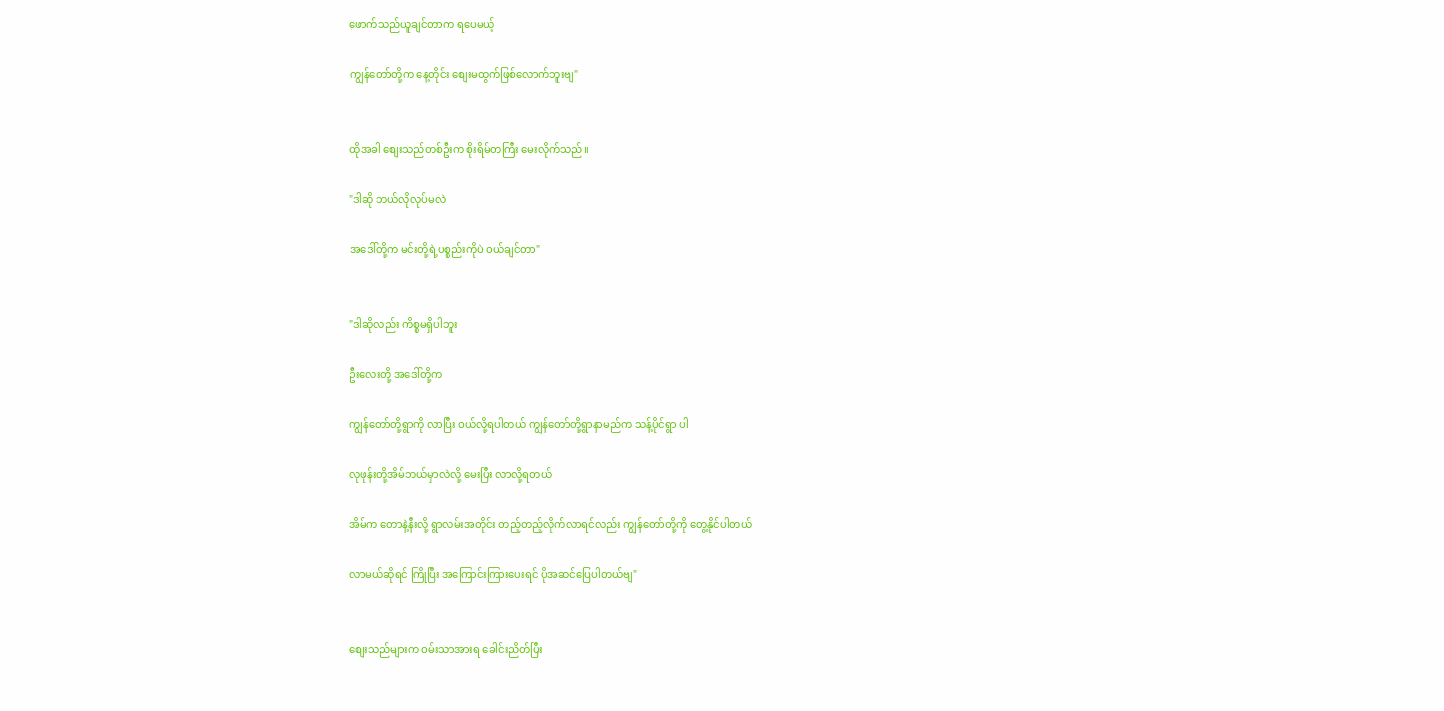ဖောက်သည်ယူချင်တာက ရပေမယ့်

ကျွန်တော်တို့က နေ့တိုင်း စျေးမထွက်ဖြစ်လောက်ဘူးဗျ"


ထိုအခါ စျေးသည်တစ်ဦးက စိုးရိမ်တကြီး မေးလိုက်သည်။

"ဒါဆို ဘယ်လိုလုပ်မလဲ

အဒေါ်တို့က မင်းတို့ရဲ့ပစ္စည်းကိုပဲ ဝယ်ချင်တာ"


"ဒါဆိုလည်း ကိစ္စမရှိပါဘူး

ဦးလေးတို့ အဒေါ်တို့က

ကျွန်တော်တို့ရွာကို လာပြီး ဝယ်လို့ရပါတယ် ကျွန်တော်တို့ရွာနာမည်က သန့်ပိုင်ရွာ ပါ

လုဖုန်းတို့အိမ်ဘယ်မှာလဲလို့ မေးပြီး လာလို့ရတယ်

အိမ်က တောနဲ့နီးလို့ ရွာလမ်းအတိုင်း တည့်တည့်လိုက်လာရင်လည်း ကျွန်တော်တို့ကို တွေ့နိုင်ပါတယ်

လာမယ်ဆိုရင် ကြိုပြီး အကြောင်းကြားပေးရင် ပိုအဆင်ပြေပါတယ်ဗျ"


စျေးသည်များက ဝမ်းသာအားရ ခေါင်းညိတ်ပြီး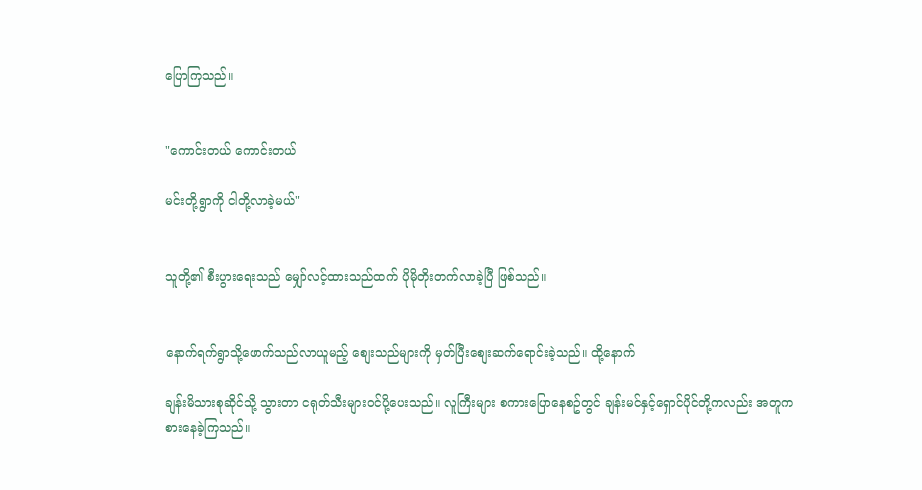ပြောကြသည်။


"ကောင်းတယ် ကောင်းတယ်

မင်းတို့ရွာကို ငါတို့လာခဲ့မယ်"


သူတို့၏ စီးပွားရေးသည် မျှော်လင့်ထားသည်ထက် ပိုမိုတိုးတက်လာခဲ့ပြီ ဖြစ်သည်။


နောက်ရက်ရွာသို့ဖောက်သည်လာယူမည့် စျေးသည်များကို မှတ်ပြီးစျေးဆက်ရောင်းခဲ့သည်။ ထို့နောက်

ချန်းမိသားစုဆိုင်သို့ သွားတာ ငရုတ်သီးများဝင်ပို့ပေးသည်။ လူကြီးများ စကားပြောနေစဥ်တွင် ချန်းမင်နှင့်ရှောင်ပိုင်တို့ကလည်း အတူကစားနေခဲ့ကြသည်။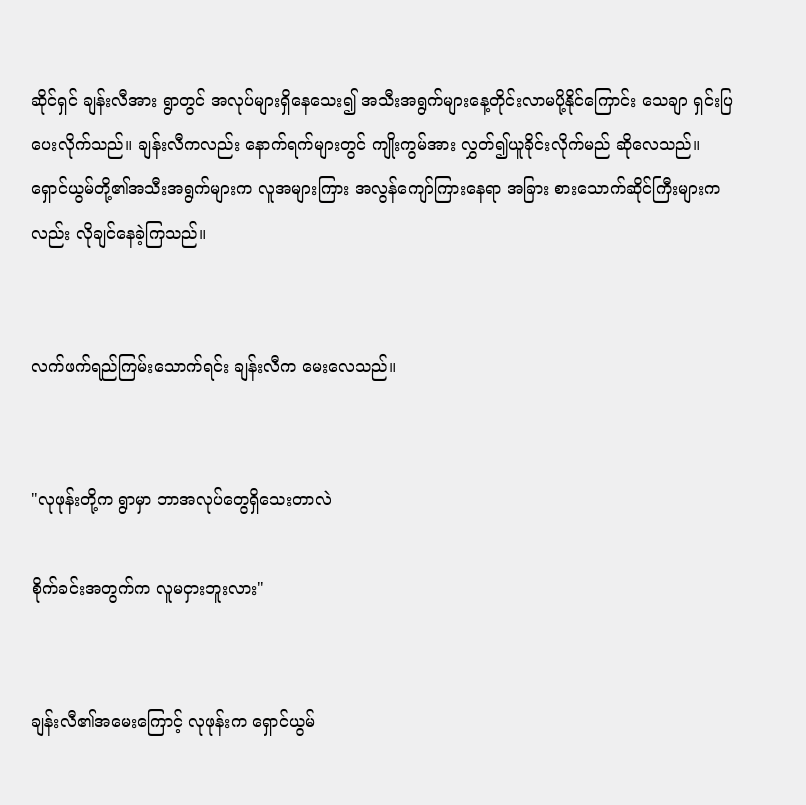ဆိုင်ရှင် ချန်းလီအား ရွာတွင် အလုပ်များရှိနေသေး၍ အသီးအရွက်များနေ့တိုင်းလာမပို့နိုင်ကြောင်း သေချာ ရှင်းပြပေးလိုက်သည်။ ချန်းလီကလည်း နောက်ရက်များတွင် ကျိုးကွမ်အား လွှတ်၍ယူခိုင်းလိုက်မည် ဆိုလေသည်။ ရှောင်ယွမ်တို့၏အသီးအရွက်များက လူအများကြား အလွန်ကျော်ကြားနေရာ အခြား စားသောက်ဆိုင်ကြီးများကလည်း လိုချင်နေခဲ့ကြသည်။


လက်ဖက်ရည်ကြမ်းသောက်ရင်း ချန်းလီက မေးလေသည်။


"လုဖုန်းတို့က ရွာမှာ ဘာအလုပ်တွေရှိသေးတာလဲ

စိုက်ခင်းအတွက်က လူမငှားဘူးလား"


ချန်းလီ၏အမေးကြောင့် လုဖုန်းက ရှောင်ယွမ်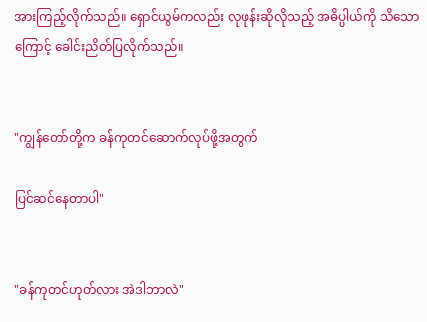အားကြည့်လိုက်သည်။ ရှောင်ယွမ်ကလည်း လုဖုန်းဆိုလိုသည့် အဓိပ္ပါယ်ကို သိသောကြောင့် ခေါင်းညိတ်ပြလိုက်သည်။


"ကျွန်တော်တို့က ခန်ကုတင်ဆောက်လုပ်ဖို့အတွက်

ပြင်ဆင်နေတာပါ"


"ခန်ကုတင်ဟုတ်လား အဲဒါဘာလဲ"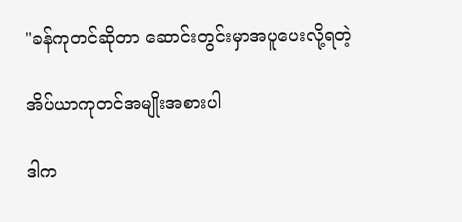"ခန်ကုတင်ဆိုတာ ဆောင်းတွင်းမှာအပူပေးလို့ရတဲ့

အိပ်ယာကုတင်အမျိုးအစားပါ

ဒါက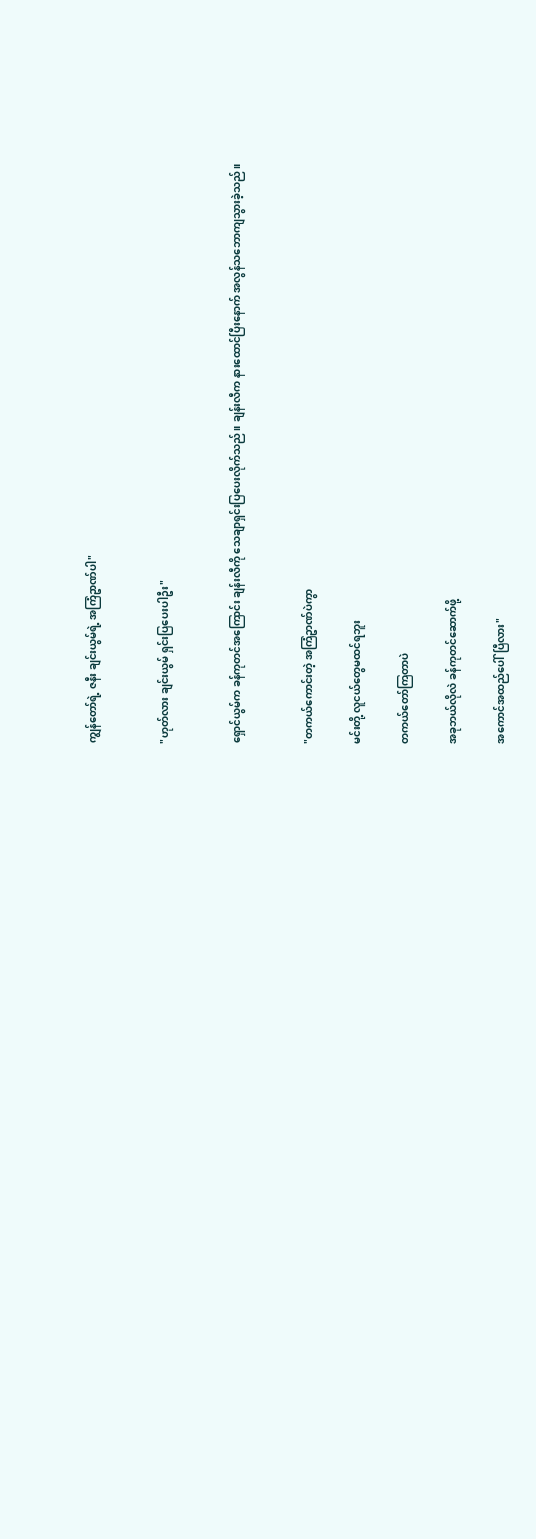ကျွန်တော်ရဲ့ ဇနီး ချင်းယွမ်ရဲ့ အကြံဥာဏ်ပါ"


"ဟုတ်လား ချင်းယွမ် ရှင်းပြပေးပါဦး"


ရှောင်ယွမ်က ခန်ကုတင်အကြောင်း ချန်းလီကို သေချာရှင်းပြပေးလိုက်သည်။ ချန်းလီက နားထောင်ပြီးနောက် အလွန်သဘောကျသွားခဲ့သည်။


"တကယ်ကောင်းတဲ့ အကြံဥာဏ်ပဲကွာ

မင်းတို့ လူငယ်တွေမထင်ရဘူး

တကယ်တော်ကြတာပဲ

အခုဘယ်လိုလဲ ခန်ကုတင်ဆောက်ဖို့

အကောင်အထည်ပေါ်ပြီလား"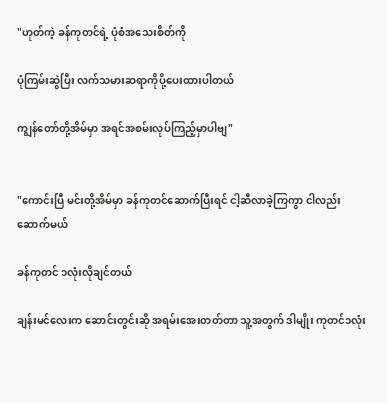"ဟုတ်ကဲ့ ခန်ကုတင်ရဲ့ ပုံစံအသေးစိတ်ကို

ပုံကြမ်းဆွဲပြီး လက်သမားဆရာကိုပို့ပေးထားပါတယ်

ကျွန်တော်တို့အိမ်မှာ အရင်အစမ်းလုပ်ကြည့်မှာပါဗျ"


"ကောင်းပြီ မင်းတို့အိမ်မှာ ခန်ကုတင်ဆောက်ပြီးရင် ငါ့ဆီလာခဲ့ကြကွာ ငါလည်းဆောက်မယ်

ခန်ကုတင် ၁လုံးလိုချင်တယ်

ချန်းမင်လေးက ဆောင်းတွင်းဆို အရမ်းအေးတတ်တာ သူ့အတွက် ဒါမျိုး ကုတင်၁လုံး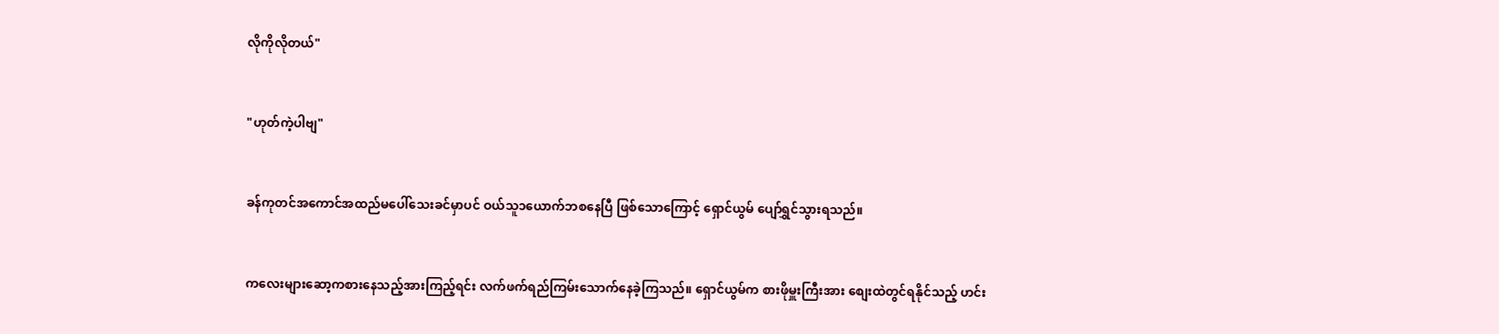လိုကိုလိုတယ်"


"ဟုတ်ကဲ့ပါဗျ"


ခန်ကုတင်အကောင်အထည်မပေါ်သေးခင်မှာပင် ဝယ်သူ၁ယောက်ဘစနေပြီ ဖြစ်သောကြောင့် ရှောင်ယွမ် ပျော်ရွှင်သွားရသည်။


ကလေးများဆော့ကစားနေသည့်အားကြည့်ရင်း လက်ဖက်ရည်ကြမ်းသောက်နေခဲ့ကြသည်။ ရှောင်ယွမ်က စားဖိုမှူးကြီးအား စျေးထဲတွင်ရနိုင်သည့် ဟင်း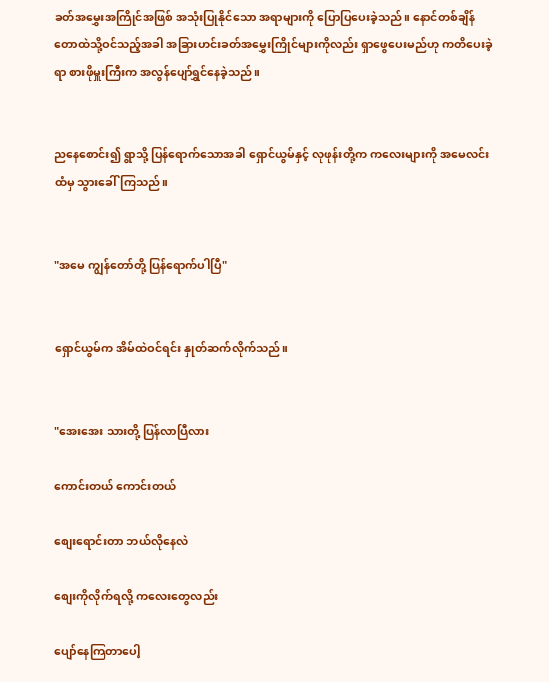ခတ်အမွှေးအကြိုင်အဖြစ် အသုံးပြုနိုင်သော အရာများကို ပြောပြပေးခဲ့သည်။ နောင်တစ်ချိန် တောထဲသို့ဝင်သည့်အခါ အခြားဟင်းခတ်အမွှေးကြိုင်များကိုလည်း ရှာဖွေပေးမည်ဟု ကတိပေးခဲ့ရာ စားဖိုမှူးကြီးက အလွန်ပျော်ရွှင်နေခဲ့သည်။


ညနေစောင်း၍ ရွာသို့ ပြန်ရောက်သောအခါ ရှောင်ယွမ်နှင့် လုဖုန်းတို့က ကလေးများကို အမေလင်းထံမှ သွားခေါ်ကြသည်။


"အမေ ကျွန်တော်တို့ ပြန်ရောက်ပါပြီ"


ရှောင်ယွမ်က အိမ်ထဲဝင်ရင်း နှုတ်ဆက်လိုက်သည်။


"အေးအေး သားတို့ ပြန်လာပြီလား

ကောင်းတယ် ကောင်းတယ်

စျေးရောင်းတာ ဘယ်လိုနေလဲ

စျေးကိုလိုက်ရလို့ ကလေးတွေလည်း

ပျော်နေကြတာပေါ့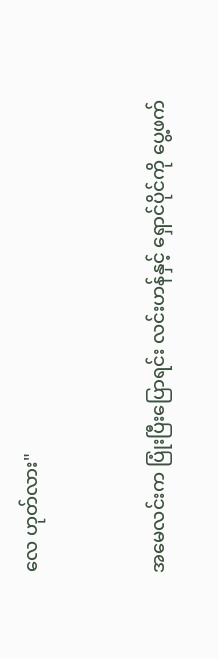လေ ဟုတ်လား"


အမေလင်းက ပြုံးပြီးပြောရင်း လင်းဟန်နှင့် ရှောင်ပိုင်ကို ပွေ့ဖက်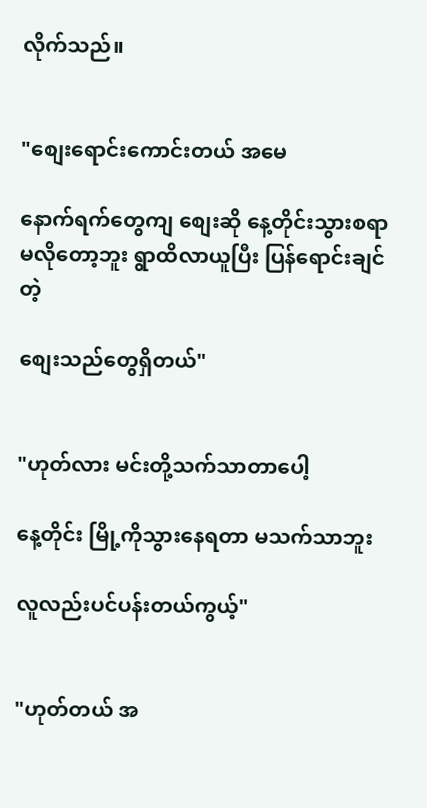လိုက်သည်။


"စျေးရောင်းကောင်းတယ် အမေ

နောက်ရက်တွေကျ စျေးဆို နေ့တိုင်းသွားစရာမလိုတော့ဘူး ရွာထိလာယူပြီး ပြန်ရောင်းချင်တဲ့

စျေးသည်တွေရှိတယ်"


"ဟုတ်လား မင်းတို့သက်သာတာပေါ့

နေ့တိုင်း မြို့ကိုသွားနေရတာ မသက်သာဘူး

လူလည်းပင်ပန်းတယ်ကွယ့်"


"ဟုတ်တယ် အ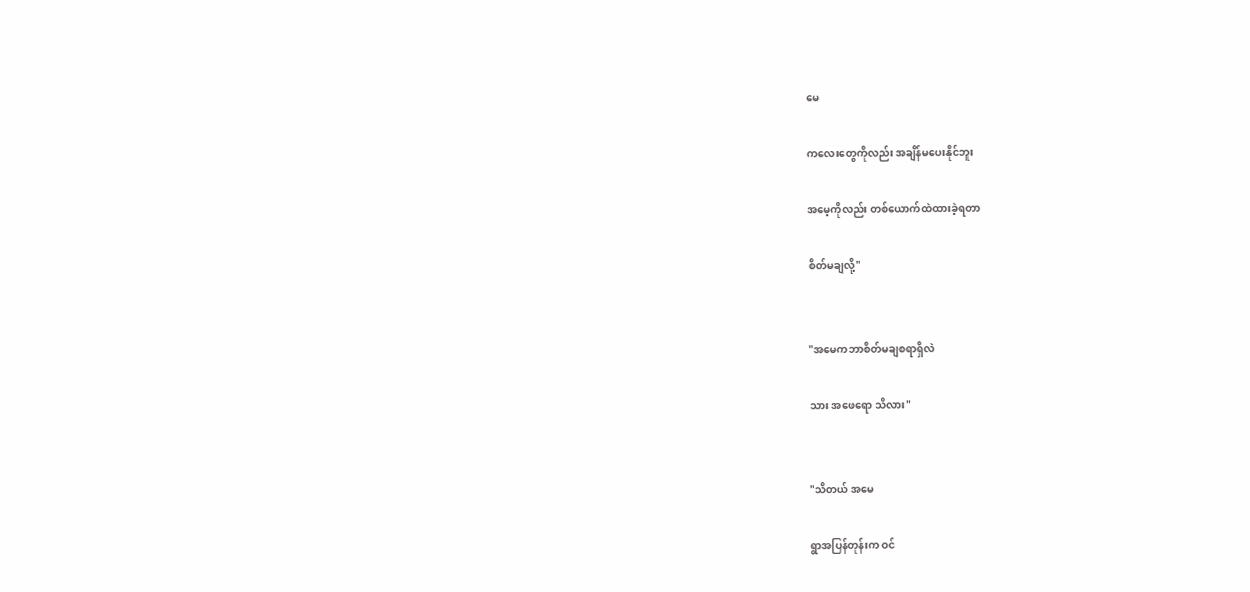မေ

ကလေးတွေကိုလည်း အချိန်မပေးနိုင်ဘူး

အမေ့ကိုလည်း တစ်ယောက်ထဲထားခဲ့ရတာ

စိတ်မချလို့"


"အမေကဘာစိတ်မချစရာရှိလဲ

သား အဖေရော သိလား"


"သိတယ် အမေ

ရွာအပြန်တုန်းက ဝင်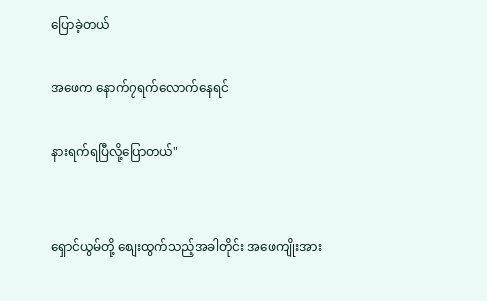ပြောခဲ့တယ်

အဖေက နောက်၇ရက်လောက်နေရင်

နားရက်ရပြီလို့ပြောတယ်"


ရှောင်ယွမ်တို့ စျေးထွက်သည့်အခါတိုင်း အဖေကျိုးအား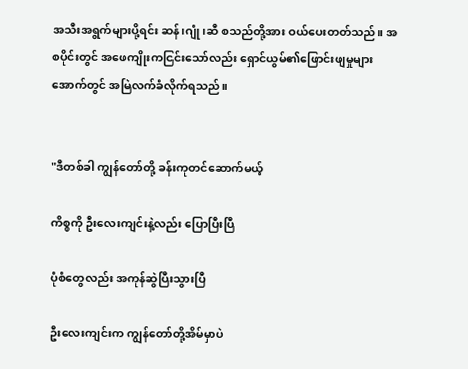အသီးအရွက်များပို့ရင်း ဆန်၊ဂျုံ၊ဆီ စသည်တို့အား ဝယ်ပေးတတ်သည်။ အစပိုင်းတွင် အဖေကျိုးကငြင်းသော်လည်း ရှောင်ယွမ်၏ဖြောင်းဖျမှုများအောက်တွင် အမြဲလက်ခံလိုက်ရသည်။


"ဒီတစ်ခါ ကျွန်တော်တို့ ခန်းကုတင်ဆောက်မယ့်

ကိစ္စကို ဦးလေးကျင်းနဲ့လည်း ပြောပြီးပြီ

ပုံစံတွေလည်း အကုန်ဆွဲပြီးသွားပြီ

ဦးလေးကျင်းက ကျွန်တော်တို့အိမ်မှာပဲ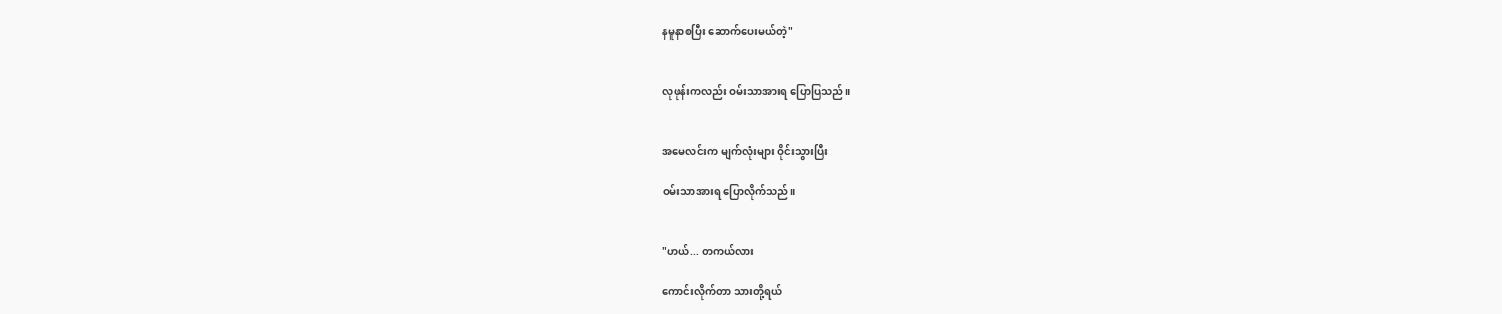နမူနာစပြီး ဆောက်ပေးမယ်တဲ့"


လုဖုန်းကလည်း ဝမ်းသာအားရ ပြောပြသည်။


အမေလင်းက မျက်လုံးများ ဝိုင်းသွားပြီး

ဝမ်းသာအားရ ပြောလိုက်သည်။


"ဟယ်... တကယ်လား

ကောင်းလိုက်တာ သားတို့ရယ်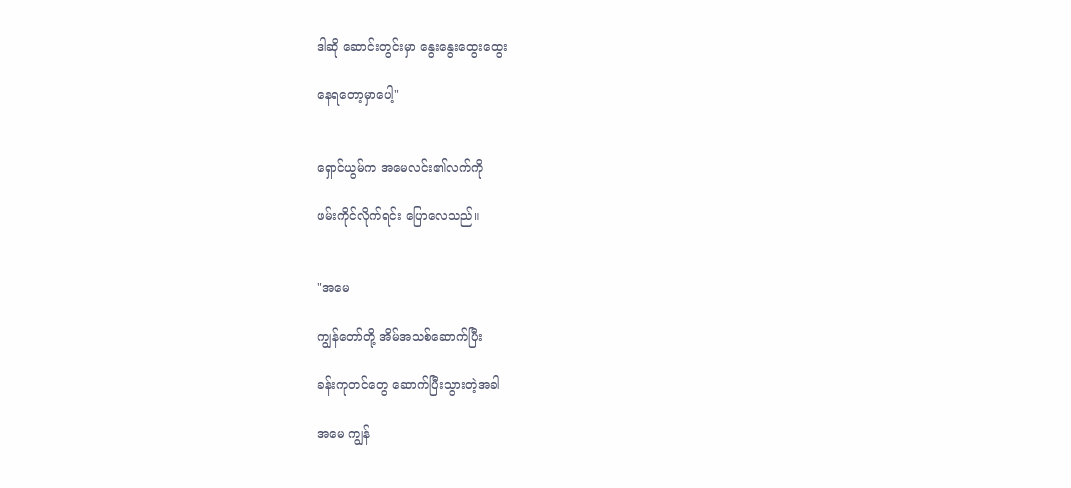ဒါဆို ဆောင်းတွင်းမှာ နွေးနွေးထွေးထွေး

နေရတော့မှာပေါ့"


ရှောင်ယွမ်က အမေလင်း၏လက်ကို

ဖမ်းကိုင်လိုက်ရင်း ပြောလေသည်။


"အမေ

ကျွန်တော်တို့ အိမ်အသစ်ဆောက်ပြီး

ခန်းကုတင်တွေ ဆောက်ပြီးသွားတဲ့အခါ

အမေ ကျွန်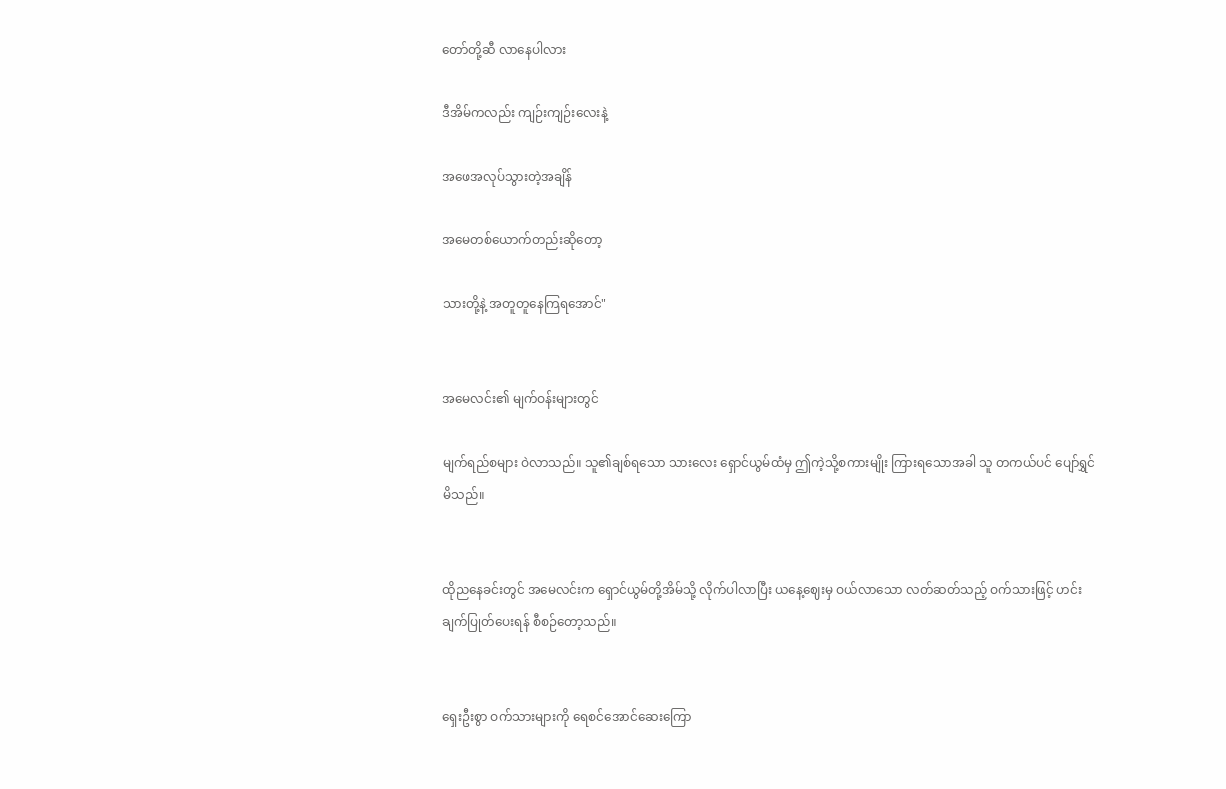တော်တို့ဆီ လာနေပါလား

ဒီအိမ်ကလည်း ကျဉ်းကျဉ်းလေးနဲ့

အဖေအလုပ်သွားတဲ့အချိန်

အမေတစ်ယောက်တည်းဆိုတော့

သားတို့နဲ့ အတူတူနေကြရအောင်"


အမေလင်း၏ မျက်ဝန်းများတွင်

မျက်ရည်စများ ဝဲလာသည်။ သူ၏ချစ်ရသော သားလေး ရှောင်ယွမ်ထံမှ ဤကဲ့သို့စကားမျိုး ကြားရသောအခါ သူ တကယ်ပင် ပျော်ရွှင်မိသည်။


ထိုညနေခင်းတွင် အမေလင်းက ရှောင်ယွမ်တို့အိမ်သို့ လိုက်ပါလာပြီး ယနေ့ဈေးမှ ဝယ်လာသော လတ်ဆတ်သည့် ဝက်သားဖြင့် ဟင်းချက်ပြုတ်ပေးရန် စီစဉ်တော့သည်။


ရှေးဦးစွာ ဝက်သားများကို ရေစင်အောင်ဆေးကြော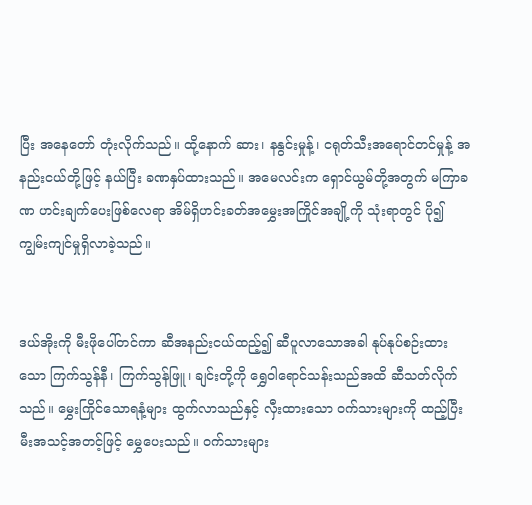ပြီး အနေတော် တုံးလိုက်သည်။ ထို့နောက် ဆား၊ နနွင်းမှုန့်၊ ငရုတ်သီးအရောင်တင်မှုန့် အနည်းငယ်တို့ဖြင့် နယ်ပြီး ခဏနှပ်ထားသည်။ အမေလင်းက ရှောင်ယွမ်တို့အတွက် မကြာခဏ ဟင်းချက်ပေးဖြစ်လေရာ အိမ်ရှိဟင်းခတ်အမွှေးအကြိုင်အချို့ကို သုံးရာတွင် ပို၍ ကျွမ်းကျင်မှုရှိလာခဲ့သည်။


ဒယ်အိုးကို မီးဖိုပေါ်တင်ကာ ဆီအနည်းငယ်ထည့်၍ ဆီပူလာသောအခါ နုပ်နုပ်စဉ်းထားသော ကြက်သွန်နီ၊ ကြက်သွန်ဖြူ၊ ချင်းတို့ကို ရွှေဝါရောင်သန်းသည်အထိ ဆီသတ်လိုက်သည်။ မွှေးကြိုင်သောရနံ့များ ထွက်လာသည်နှင့် လှီးထားသော ဝက်သားများကို ထည့်ပြီး မီးအသင့်အတင့်ဖြင့် မွှေပေးသည်။ ဝက်သားများ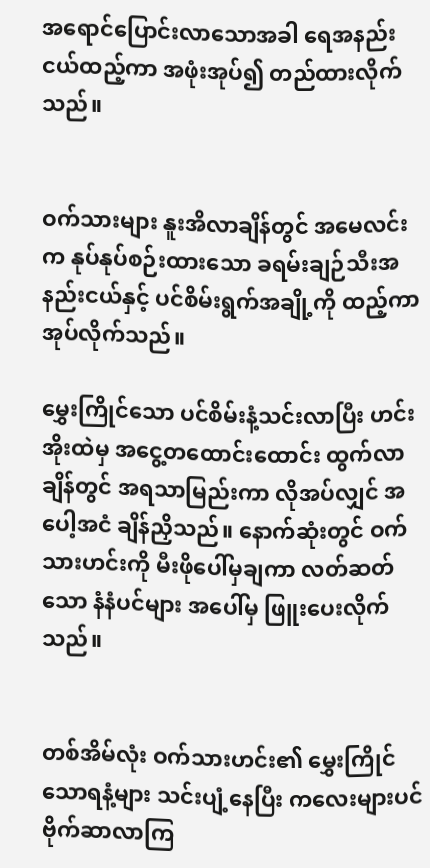အရောင်ပြောင်းလာသောအခါ ရေအနည်းငယ်ထည့်ကာ အဖုံးအုပ်၍ တည်ထားလိုက်သည်။


ဝက်သားများ နူးအိလာချိန်တွင် အမေလင်းက နုပ်နုပ်စဉ်းထားသော ခရမ်းချဉ်သီးအနည်းငယ်နှင့် ပင်စိမ်းရွက်အချို့ကို ထည့်ကာအုပ်လိုက်သည်။

မွှေးကြိုင်သော ပင်စိမ်းနံ့သင်းလာပြီး ဟင်းအိုးထဲမှ အငွေ့တထောင်းထောင်း ထွက်လာချိန်တွင် အရသာမြည်းကာ လိုအပ်လျှင် အပေါ့အငံ ချိန်ညှိသည်။ နောက်ဆုံးတွင် ဝက်သားဟင်းကို မီးဖိုပေါ်မှချကာ လတ်ဆတ်သော နံနံပင်များ အပေါ်မှ ဖြူးပေးလိုက်သည်။


တစ်အိမ်လုံး ဝက်သားဟင်း၏ မွှေးကြိုင်သောရနံ့များ သင်းပျံ့နေပြီး ကလေးများပင် ဗိုက်ဆာလာကြ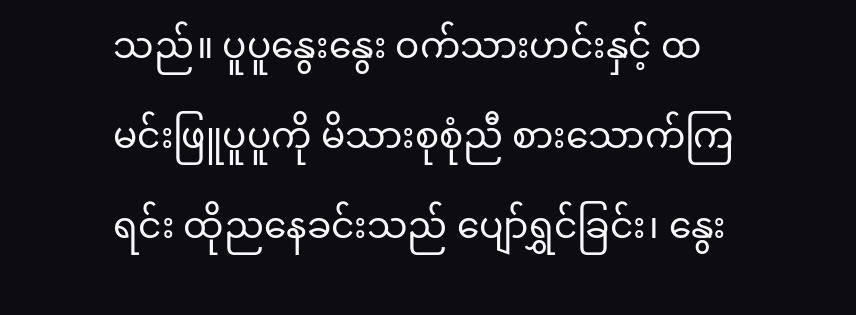သည်။ ပူပူနွေးနွေး ဝက်သားဟင်းနှင့် ထမင်းဖြူပူပူကို မိသားစုစုံညီ စားသောက်ကြရင်း ထိုညနေခင်းသည် ပျော်ရွှင်ခြင်း၊ နွေး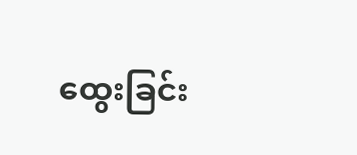ထွေးခြင်း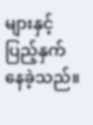များနှင့် ပြည့်နှက်နေခဲ့သည်။